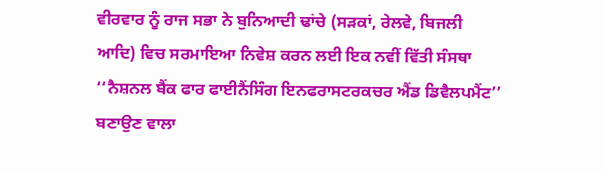ਵੀਰਵਾਰ ਨੂੰ ਰਾਜ ਸਭਾ ਨੇ ਬੁਨਿਆਦੀ ਢਾਂਚੇ (ਸੜਕਾਂ, ਰੇਲਵੇ, ਬਿਜਲੀ ਆਦਿ) ਵਿਚ ਸਰਮਾਇਆ ਨਿਵੇਸ਼ ਕਰਨ ਲਈ ਇਕ ਨਵੀਂ ਵਿੱਤੀ ਸੰਸਥਾ ‘‘ਨੈਸ਼ਨਲ ਬੈਂਕ ਫਾਰ ਫਾਈਨੈਂਸਿੰਗ ਇਨਫਰਾਸਟਰਕਚਰ ਐਂਡ ਡਿਵੈਲਪਮੈਂਟ’’ ਬਣਾਉਣ ਵਾਲਾ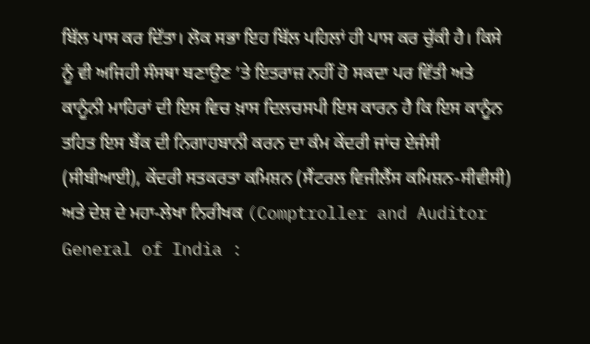ਬਿੱਲ ਪਾਸ ਕਰ ਦਿੱਤਾ। ਲੋਕ ਸਭਾ ਇਹ ਬਿੱਲ ਪਹਿਲਾਂ ਹੀ ਪਾਸ ਕਰ ਚੁੱਕੀ ਹੈ। ਕਿਸੇ ਨੂੰ ਵੀ ਅਜਿਹੀ ਸੰਸਥਾ ਬਣਾਉਣ ’ਤੇ ਇਤਰਾਜ਼ ਨਹੀਂ ਹੋ ਸਕਦਾ ਪਰ ਵਿੱਤੀ ਅਤੇ ਕਾਨੂੰਨੀ ਮਾਹਿਰਾਂ ਦੀ ਇਸ ਵਿਚ ਖ਼ਾਸ ਦਿਲਚਸਪੀ ਇਸ ਕਾਰਨ ਹੈ ਕਿ ਇਸ ਕਾਨੂੰਨ ਤਹਿਤ ਇਸ ਬੈਂਕ ਦੀ ਨਿਗਾਹਬਾਨੀ ਕਰਨ ਦਾ ਕੰਮ ਕੇਂਦਰੀ ਜਾਂਚ ਏਜੰਸੀ (ਸੀਬੀਆਈ), ਕੇਂਦਰੀ ਸਤਕਰਤਾ ਕਮਿਸ਼ਨ (ਸੈਂਟਰਲ ਵਿਜੀਲੈਂਸ ਕਮਿਸ਼ਨ-ਸੀਵੀਸੀ) ਅਤੇ ਦੇਸ਼ ਦੇ ਮਹਾ-ਲੇਖਾ ਨਿਰੀਖਕ (Comptroller and Auditor General of India :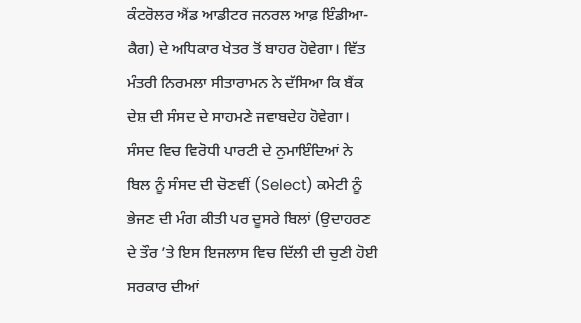ਕੰਟਰੋਲਰ ਐਂਡ ਆਡੀਟਰ ਜਨਰਲ ਆਫ਼ ਇੰਡੀਆ-ਕੈਗ) ਦੇ ਅਧਿਕਾਰ ਖੇਤਰ ਤੋਂ ਬਾਹਰ ਹੋਵੇਗਾ। ਵਿੱਤ ਮੰਤਰੀ ਨਿਰਮਲਾ ਸੀਤਾਰਾਮਨ ਨੇ ਦੱਸਿਆ ਕਿ ਬੈਂਕ ਦੇਸ਼ ਦੀ ਸੰਸਦ ਦੇ ਸਾਹਮਣੇ ਜਵਾਬਦੇਹ ਹੋਵੇਗਾ। ਸੰਸਦ ਵਿਚ ਵਿਰੋਧੀ ਪਾਰਟੀ ਦੇ ਨੁਮਾਇੰਦਿਆਂ ਨੇ ਬਿਲ ਨੂੰ ਸੰਸਦ ਦੀ ਚੋਣਵੀਂ (Select) ਕਮੇਟੀ ਨੂੰ ਭੇਜਣ ਦੀ ਮੰਗ ਕੀਤੀ ਪਰ ਦੂਸਰੇ ਬਿਲਾਂ (ਉਦਾਹਰਣ ਦੇ ਤੌਰ ’ਤੇ ਇਸ ਇਜਲਾਸ ਵਿਚ ਦਿੱਲੀ ਦੀ ਚੁਣੀ ਹੋਈ ਸਰਕਾਰ ਦੀਆਂ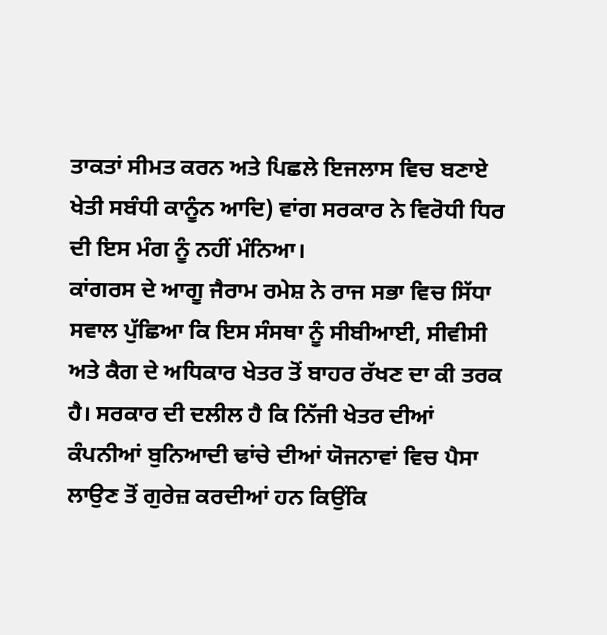ਤਾਕਤਾਂ ਸੀਮਤ ਕਰਨ ਅਤੇ ਪਿਛਲੇ ਇਜਲਾਸ ਵਿਚ ਬਣਾਏ ਖੇਤੀ ਸਬੰਧੀ ਕਾਨੂੰਨ ਆਦਿ) ਵਾਂਗ ਸਰਕਾਰ ਨੇ ਵਿਰੋਧੀ ਧਿਰ ਦੀ ਇਸ ਮੰਗ ਨੂੰ ਨਹੀਂ ਮੰਨਿਆ।
ਕਾਂਗਰਸ ਦੇ ਆਗੂ ਜੈਰਾਮ ਰਮੇਸ਼ ਨੇ ਰਾਜ ਸਭਾ ਵਿਚ ਸਿੱਧਾ ਸਵਾਲ ਪੁੱਛਿਆ ਕਿ ਇਸ ਸੰਸਥਾ ਨੂੰ ਸੀਬੀਆਈ, ਸੀਵੀਸੀ ਅਤੇ ਕੈਗ ਦੇ ਅਧਿਕਾਰ ਖੇਤਰ ਤੋਂ ਬਾਹਰ ਰੱਖਣ ਦਾ ਕੀ ਤਰਕ ਹੈ। ਸਰਕਾਰ ਦੀ ਦਲੀਲ ਹੈ ਕਿ ਨਿੱਜੀ ਖੇਤਰ ਦੀਆਂ ਕੰਪਨੀਆਂ ਬੁਨਿਆਦੀ ਢਾਂਚੇ ਦੀਆਂ ਯੋਜਨਾਵਾਂ ਵਿਚ ਪੈਸਾ ਲਾਉਣ ਤੋਂ ਗੁਰੇਜ਼ ਕਰਦੀਆਂ ਹਨ ਕਿਉਂਕਿ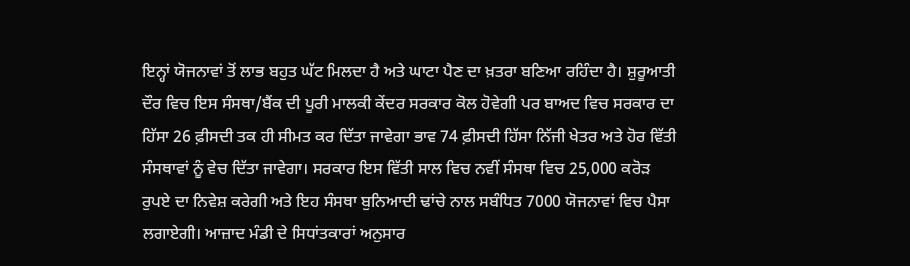ਇਨ੍ਹਾਂ ਯੋਜਨਾਵਾਂ ਤੋਂ ਲਾਭ ਬਹੁਤ ਘੱਟ ਮਿਲਦਾ ਹੈ ਅਤੇ ਘਾਟਾ ਪੈਣ ਦਾ ਖ਼ਤਰਾ ਬਣਿਆ ਰਹਿੰਦਾ ਹੈ। ਸ਼ੁਰੂਆਤੀ ਦੌਰ ਵਿਚ ਇਸ ਸੰਸਥਾ/ਬੈਂਕ ਦੀ ਪੂਰੀ ਮਾਲਕੀ ਕੇਂਦਰ ਸਰਕਾਰ ਕੋਲ ਹੋਵੇਗੀ ਪਰ ਬਾਅਦ ਵਿਚ ਸਰਕਾਰ ਦਾ ਹਿੱਸਾ 26 ਫ਼ੀਸਦੀ ਤਕ ਹੀ ਸੀਮਤ ਕਰ ਦਿੱਤਾ ਜਾਵੇਗਾ ਭਾਵ 74 ਫ਼ੀਸਦੀ ਹਿੱਸਾ ਨਿੱਜੀ ਖੇਤਰ ਅਤੇ ਹੋਰ ਵਿੱਤੀ ਸੰਸਥਾਵਾਂ ਨੂੰ ਵੇਚ ਦਿੱਤਾ ਜਾਵੇਗਾ। ਸਰਕਾਰ ਇਸ ਵਿੱਤੀ ਸਾਲ ਵਿਚ ਨਵੀਂ ਸੰਸਥਾ ਵਿਚ 25,000 ਕਰੋੜ ਰੁਪਏ ਦਾ ਨਿਵੇਸ਼ ਕਰੇਗੀ ਅਤੇ ਇਹ ਸੰਸਥਾ ਬੁਨਿਆਦੀ ਢਾਂਚੇ ਨਾਲ ਸਬੰਧਿਤ 7000 ਯੋਜਨਾਵਾਂ ਵਿਚ ਪੈਸਾ ਲਗਾਏਗੀ। ਆਜ਼ਾਦ ਮੰਡੀ ਦੇ ਸਿਧਾਂਤਕਾਰਾਂ ਅਨੁਸਾਰ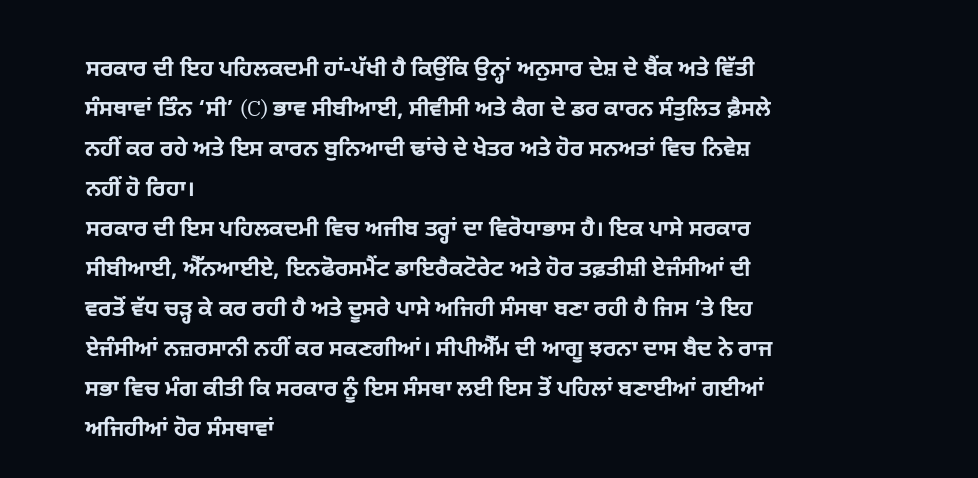ਸਰਕਾਰ ਦੀ ਇਹ ਪਹਿਲਕਦਮੀ ਹਾਂ-ਪੱਖੀ ਹੈ ਕਿਉਂਕਿ ਉਨ੍ਹਾਂ ਅਨੁਸਾਰ ਦੇਸ਼ ਦੇ ਬੈਂਕ ਅਤੇ ਵਿੱਤੀ ਸੰਸਥਾਵਾਂ ਤਿੰਨ ‘ਸੀ’ (C) ਭਾਵ ਸੀਬੀਆਈ, ਸੀਵੀਸੀ ਅਤੇ ਕੈਗ ਦੇ ਡਰ ਕਾਰਨ ਸੰਤੁਲਿਤ ਫ਼ੈਸਲੇ ਨਹੀਂ ਕਰ ਰਹੇ ਅਤੇ ਇਸ ਕਾਰਨ ਬੁਨਿਆਦੀ ਢਾਂਚੇ ਦੇ ਖੇਤਰ ਅਤੇ ਹੋਰ ਸਨਅਤਾਂ ਵਿਚ ਨਿਵੇਸ਼ ਨਹੀਂ ਹੋ ਰਿਹਾ।
ਸਰਕਾਰ ਦੀ ਇਸ ਪਹਿਲਕਦਮੀ ਵਿਚ ਅਜੀਬ ਤਰ੍ਹਾਂ ਦਾ ਵਿਰੋਧਾਭਾਸ ਹੈ। ਇਕ ਪਾਸੇ ਸਰਕਾਰ ਸੀਬੀਆਈ, ਐੱਨਆਈਏ, ਇਨਫੋਰਸਮੈਂਟ ਡਾਇਰੈਕਟੋਰੇਟ ਅਤੇ ਹੋਰ ਤਫ਼ਤੀਸ਼ੀ ਏਜੰਸੀਆਂ ਦੀ ਵਰਤੋਂ ਵੱਧ ਚੜ੍ਹ ਕੇ ਕਰ ਰਹੀ ਹੈ ਅਤੇ ਦੂਸਰੇ ਪਾਸੇ ਅਜਿਹੀ ਸੰਸਥਾ ਬਣਾ ਰਹੀ ਹੈ ਜਿਸ ’ਤੇ ਇਹ ਏਜੰਸੀਆਂ ਨਜ਼ਰਸਾਨੀ ਨਹੀਂ ਕਰ ਸਕਣਗੀਆਂ। ਸੀਪੀਐੱਮ ਦੀ ਆਗੂ ਝਰਨਾ ਦਾਸ ਬੈਦ ਨੇ ਰਾਜ ਸਭਾ ਵਿਚ ਮੰਗ ਕੀਤੀ ਕਿ ਸਰਕਾਰ ਨੂੰ ਇਸ ਸੰਸਥਾ ਲਈ ਇਸ ਤੋਂ ਪਹਿਲਾਂ ਬਣਾਈਆਂ ਗਈਆਂ ਅਜਿਹੀਆਂ ਹੋਰ ਸੰਸਥਾਵਾਂ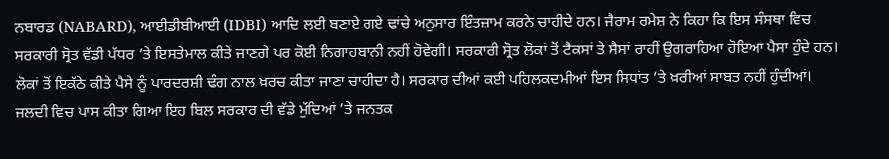ਨਬਾਰਡ (NABARD), ਆਈਡੀਬੀਆਈ (IDBI) ਆਦਿ ਲਈ ਬਣਾਏ ਗਏ ਢਾਂਚੇ ਅਨੁਸਾਰ ਇੰਤਜ਼ਾਮ ਕਰਨੇ ਚਾਹੀਦੇ ਹਨ। ਜੈਰਾਮ ਰਮੇਸ਼ ਨੇ ਕਿਹਾ ਕਿ ਇਸ ਸੰਸਥਾ ਵਿਚ ਸਰਕਾਰੀ ਸ੍ਰੋਤ ਵੱਡੀ ਪੱਧਰ ’ਤੇ ਇਸਤੇਮਾਲ ਕੀਤੇ ਜਾਣਗੇ ਪਰ ਕੋਈ ਨਿਗਾਹਬਾਨੀ ਨਹੀਂ ਹੋਵੇਗੀ। ਸਰਕਾਰੀ ਸ੍ਰੋਤ ਲੋਕਾਂ ਤੋਂ ਟੈਕਸਾਂ ਤੇ ਸੈਸਾਂ ਰਾਹੀਂ ਉਗਰਾਹਿਆ ਹੋਇਆ ਪੈਸਾ ਹੁੰਦੇ ਹਨ। ਲੋਕਾਂ ਤੋਂ ਇਕੱਠੇ ਕੀਤੇ ਪੈਸੇ ਨੂੰ ਪਾਰਦਰਸ਼ੀ ਢੰਗ ਨਾਲ ਖ਼ਰਚ ਕੀਤਾ ਜਾਣਾ ਚਾਹੀਦਾ ਹੈ। ਸਰਕਾਰ ਦੀਆਂ ਕਈ ਪਹਿਲਕਦਮੀਆਂ ਇਸ ਸਿਧਾਂਤ ’ਤੇ ਖ਼ਰੀਆਂ ਸਾਬਤ ਨਹੀਂ ਹੁੰਦੀਆਂ। ਜਲਦੀ ਵਿਚ ਪਾਸ ਕੀਤਾ ਗਿਆ ਇਹ ਬਿਲ ਸਰਕਾਰ ਦੀ ਵੱਡੇ ਮੁੱਦਿਆਂ ’ਤੇ ਜਨਤਕ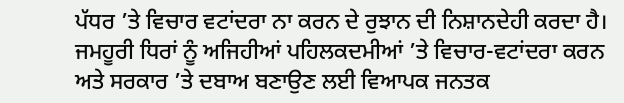ਪੱਧਰ ’ਤੇ ਵਿਚਾਰ ਵਟਾਂਦਰਾ ਨਾ ਕਰਨ ਦੇ ਰੁਝਾਨ ਦੀ ਨਿਸ਼ਾਨਦੇਹੀ ਕਰਦਾ ਹੈ। ਜਮਹੂਰੀ ਧਿਰਾਂ ਨੂੰ ਅਜਿਹੀਆਂ ਪਹਿਲਕਦਮੀਆਂ ’ਤੇ ਵਿਚਾਰ-ਵਟਾਂਦਰਾ ਕਰਨ ਅਤੇ ਸਰਕਾਰ ’ਤੇ ਦਬਾਅ ਬਣਾਉਣ ਲਈ ਵਿਆਪਕ ਜਨਤਕ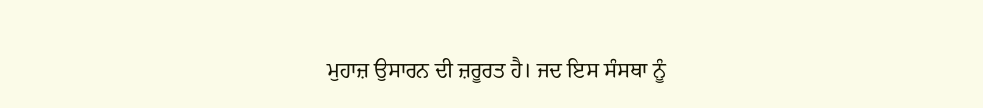ਮੁਹਾਜ਼ ਉਸਾਰਨ ਦੀ ਜ਼ਰੂਰਤ ਹੈ। ਜਦ ਇਸ ਸੰਸਥਾ ਨੂੰ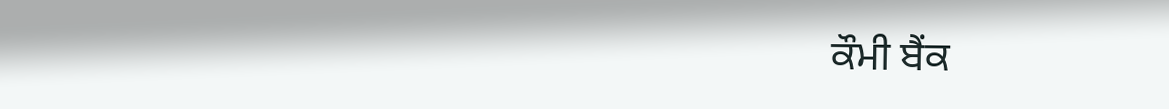ਕੌਮੀ ਬੈਂਕ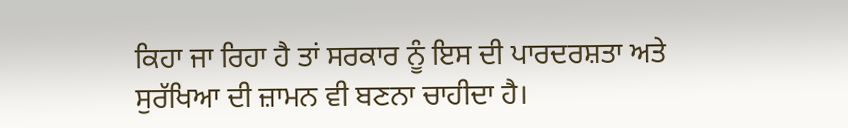ਕਿਹਾ ਜਾ ਰਿਹਾ ਹੈ ਤਾਂ ਸਰਕਾਰ ਨੂੰ ਇਸ ਦੀ ਪਾਰਦਰਸ਼ਤਾ ਅਤੇ ਸੁਰੱਖਿਆ ਦੀ ਜ਼ਾਮਨ ਵੀ ਬਣਨਾ ਚਾਹੀਦਾ ਹੈ।